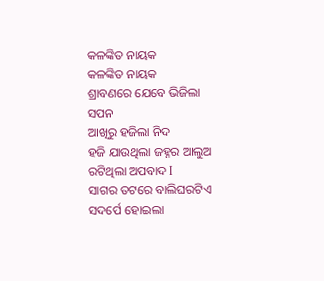କଳଙ୍କିତ ନାୟକ
କଳଙ୍କିତ ନାୟକ
ଶ୍ରାବଣରେ ଯେବେ ଭିଜିଲା ସପନ
ଆଖିରୁ ହଜିଲା ନିଦ
ହଜି ଯାଉଥିଲା ଜହ୍ନର ଆଲୁଅ
ରଟିଥିଲା ଅପବାଦ I
ସାଗର ତଟରେ ବାଲିଘରଟିଏ
ସଦର୍ପେ ହୋଇଲା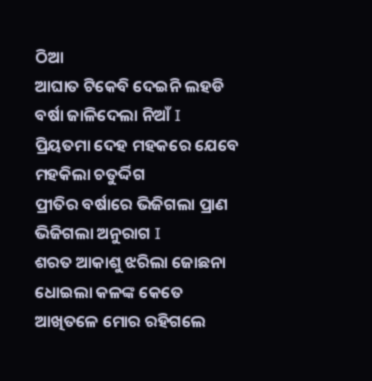ଠିଆ
ଆଘାତ ଟିକେବି ଦେଇନି ଲହଡି
ବର୍ଷା ଜାଳିଦେଲା ନିଆଁ I
ପ୍ରିୟତମା ଦେହ ମହକରେ ଯେବେ
ମହକିଲା ଚତୁର୍ଦ୍ଦିଗ
ପ୍ରୀତିର ବର୍ଷାରେ ଭିଜିଗଲା ପ୍ରାଣ
ଭିଜିଗଲା ଅନୁରାଗ I
ଶରତ ଆକାଶୁ ଝରିଲା ଜୋଛନା
ଧୋଇଲା କଳଙ୍କ କେତେ
ଆଖିତଳେ ମୋର ରହିଗଲେ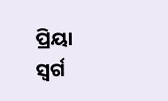ପ୍ରିୟା
ସ୍ୱର୍ଗ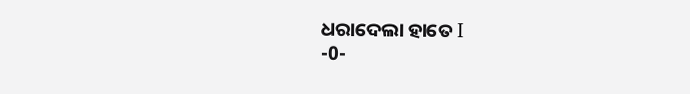ଧରାଦେଲା ହାତେ I
-0-